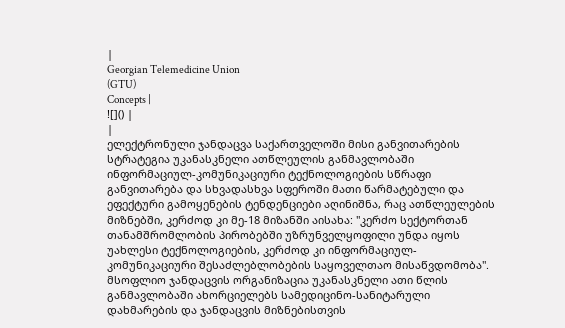|
Georgian Telemedicine Union
(GTU)
Concepts |
![]() |
|
ელექტრონული ჯანდაცვა საქართველოში მისი განვითარების სტრატეგია უკანასკნელი ათწლეულის განმავლობაში ინფორმაციულ-კომუნიკაციური ტექნოლოგიების სწრაფი განვითარება და სხვადასხვა სფეროში მათი წარმატებული და ეფექტური გამოყენების ტენდენციები აღინიშნა, რაც ათწლეულების მიზნებში, კერძოდ კი მე-18 მიზანში აისახა: "კერძო სექტორთან თანამშრომლობის პირობებში უზრუნველყოფილი უნდა იყოს უახლესი ტექნოლოგიების, კერძოდ კი ინფორმაციულ-კომუნიკაციური შესაძლებლობების საყოველთაო მისაწვდომობა". მსოფლიო ჯანდაცვის ორგანიზაცია უკანასკნელი ათი წლის განმავლობაში ახორციელებს სამედიცინო-სანიტარული დახმარების და ჯანდაცვის მიზნებისთვის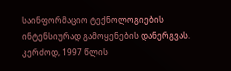საინფორმაციო ტექნოლოგიების ინტენსიურად გამოყენების დანერგვას. კერძოდ, 1997 წლის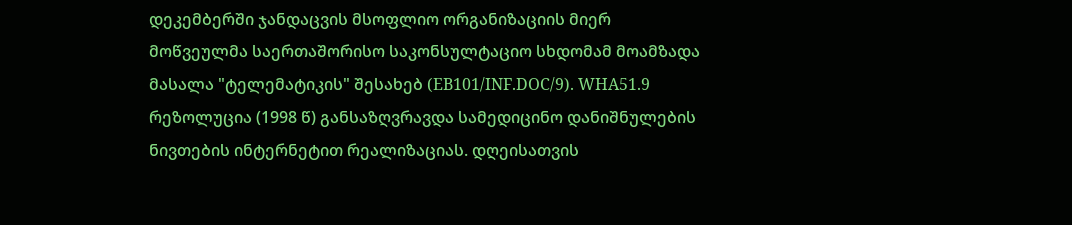დეკემბერში ჯანდაცვის მსოფლიო ორგანიზაციის მიერ მოწვეულმა საერთაშორისო საკონსულტაციო სხდომამ მოამზადა მასალა "ტელემატიკის" შესახებ (EB101/INF.DOC/9). WHA51.9 რეზოლუცია (1998 წ) განსაზღვრავდა სამედიცინო დანიშნულების ნივთების ინტერნეტით რეალიზაციას. დღეისათვის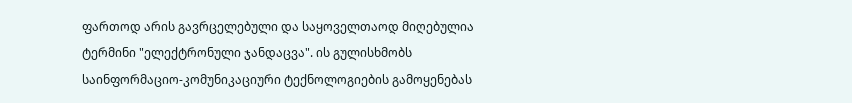ფართოდ არის გავრცელებული და საყოველთაოდ მიღებულია ტერმინი "ელექტრონული ჯანდაცვა". ის გულისხმობს საინფორმაციო-კომუნიკაციური ტექნოლოგიების გამოყენებას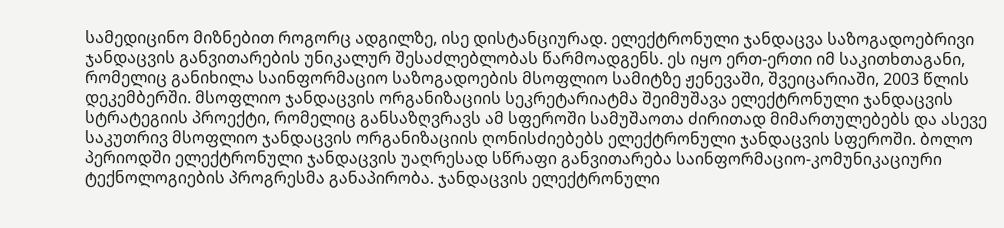სამედიცინო მიზნებით როგორც ადგილზე, ისე დისტანციურად. ელექტრონული ჯანდაცვა საზოგადოებრივი ჯანდაცვის განვითარების უნიკალურ შესაძლებლობას წარმოადგენს. ეს იყო ერთ-ერთი იმ საკითხთაგანი, რომელიც განიხილა საინფორმაციო საზოგადოების მსოფლიო სამიტზე ჟენევაში, შვეიცარიაში, 2003 წლის დეკემბერში. მსოფლიო ჯანდაცვის ორგანიზაციის სეკრეტარიატმა შეიმუშავა ელექტრონული ჯანდაცვის სტრატეგიის პროექტი, რომელიც განსაზღვრავს ამ სფეროში სამუშაოთა ძირითად მიმართულებებს და ასევე საკუთრივ მსოფლიო ჯანდაცვის ორგანიზაციის ღონისძიებებს ელექტრონული ჯანდაცვის სფეროში. ბოლო პერიოდში ელექტრონული ჯანდაცვის უაღრესად სწრაფი განვითარება საინფორმაციო-კომუნიკაციური ტექნოლოგიების პროგრესმა განაპირობა. ჯანდაცვის ელექტრონული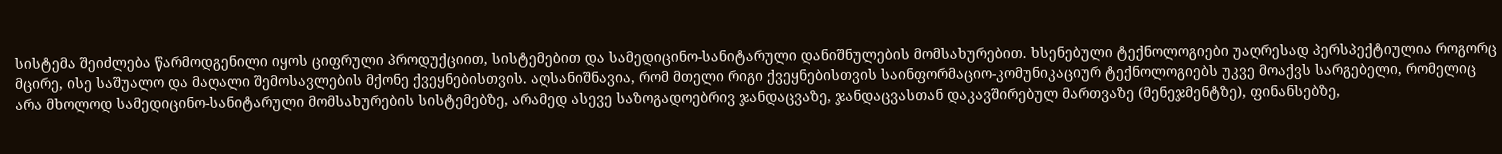სისტემა შეიძლება წარმოდგენილი იყოს ციფრული პროდუქციით, სისტემებით და სამედიცინო-სანიტარული დანიშნულების მომსახურებით. ხსენებული ტექნოლოგიები უაღრესად პერსპექტიულია როგორც მცირე, ისე საშუალო და მაღალი შემოსავლების მქონე ქვეყნებისთვის. აღსანიშნავია, რომ მთელი რიგი ქვეყნებისთვის საინფორმაციო-კომუნიკაციურ ტექნოლოგიებს უკვე მოაქვს სარგებელი, რომელიც არა მხოლოდ სამედიცინო-სანიტარული მომსახურების სისტემებზე, არამედ ასევე საზოგადოებრივ ჯანდაცვაზე, ჯანდაცვასთან დაკავშირებულ მართვაზე (მენეჯმენტზე), ფინანსებზე,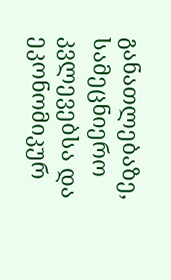განათლებაზე, სამეცნიერო კვლევებსა და ეკონომიკურ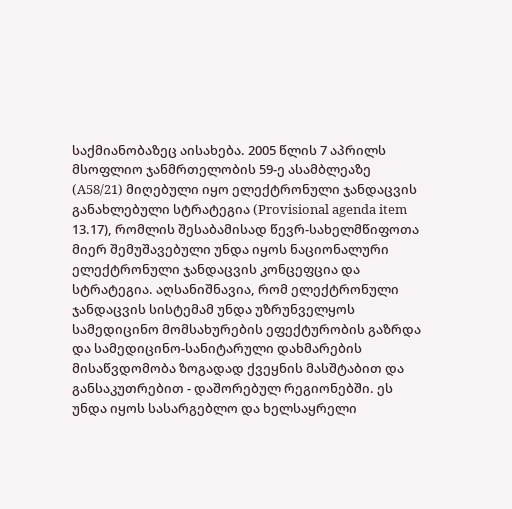საქმიანობაზეც აისახება. 2005 წლის 7 აპრილს მსოფლიო ჯანმრთელობის 59-ე ასამბლეაზე (A58/21) მიღებული იყო ელექტრონული ჯანდაცვის განახლებული სტრატეგია (Provisional agenda item 13.17), რომლის შესაბამისად წევრ-სახელმწიფოთა მიერ შემუშავებული უნდა იყოს ნაციონალური ელექტრონული ჯანდაცვის კონცეფცია და სტრატეგია. აღსანიშნავია, რომ ელექტრონული ჯანდაცვის სისტემამ უნდა უზრუნველყოს სამედიცინო მომსახურების ეფექტურობის გაზრდა და სამედიცინო-სანიტარული დახმარების მისაწვდომობა ზოგადად ქვეყნის მასშტაბით და განსაკუთრებით - დაშორებულ რეგიონებში. ეს უნდა იყოს სასარგებლო და ხელსაყრელი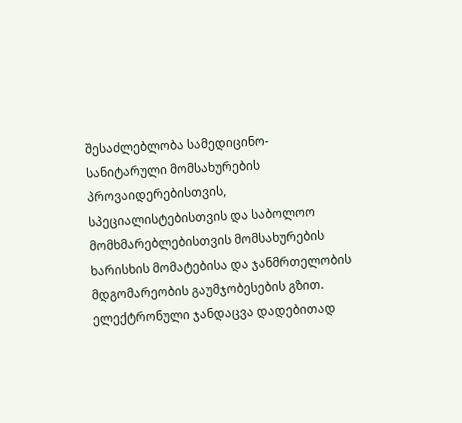შესაძლებლობა სამედიცინო-სანიტარული მომსახურების პროვაიდერებისთვის, სპეციალისტებისთვის და საბოლოო მომხმარებლებისთვის მომსახურების ხარისხის მომატებისა და ჯანმრთელობის მდგომარეობის გაუმჯობესების გზით. ელექტრონული ჯანდაცვა დადებითად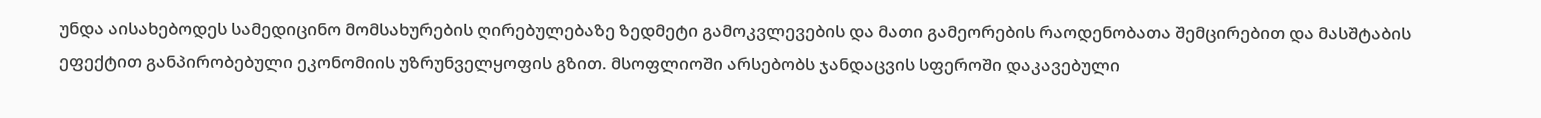უნდა აისახებოდეს სამედიცინო მომსახურების ღირებულებაზე ზედმეტი გამოკვლევების და მათი გამეორების რაოდენობათა შემცირებით და მასშტაბის ეფექტით განპირობებული ეკონომიის უზრუნველყოფის გზით. მსოფლიოში არსებობს ჯანდაცვის სფეროში დაკავებული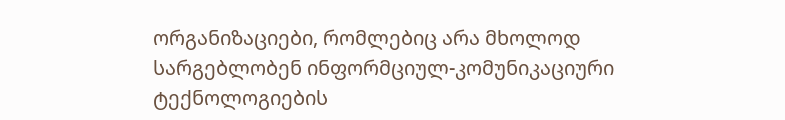ორგანიზაციები, რომლებიც არა მხოლოდ სარგებლობენ ინფორმციულ-კომუნიკაციური ტექნოლოგიების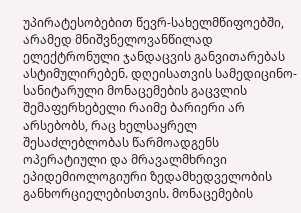უპირატესობებით წევრ-სახელმწიფოებში, არამედ მნიშვნელოვანწილად ელექტრონული ჯანდაცვის განვითარებას ასტიმულირებენ. დღეისათვის სამედიცინო-სანიტარული მონაცემების გაცვლის შემაფერხებელი რაიმე ბარიერი არ არსებობს, რაც ხელსაყრელ შესაძლებლობას წარმოადგენს ოპერატიული და მრავალმხრივი ეპიდემიოლოგიური ზედამხედველობის განხორციელებისთვის. მონაცემების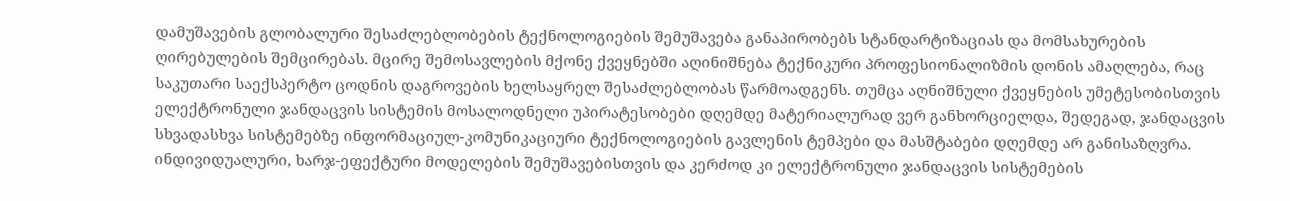დამუშავების გლობალური შესაძლებლობების ტექნოლოგიების შემუშავება განაპირობებს სტანდარტიზაციას და მომსახურების ღირებულების შემცირებას. მცირე შემოსავლების მქონე ქვეყნებში აღინიშნება ტექნიკური პროფესიონალიზმის დონის ამაღლება, რაც საკუთარი საექსპერტო ცოდნის დაგროვების ხელსაყრელ შესაძლებლობას წარმოადგენს. თუმცა აღნიშნული ქვეყნების უმეტესობისთვის ელექტრონული ჯანდაცვის სისტემის მოსალოდნელი უპირატესობები დღემდე მატერიალურად ვერ განხორციელდა, შედეგად, ჯანდაცვის სხვადასხვა სისტემებზე ინფორმაციულ-კომუნიკაციური ტექნოლოგიების გავლენის ტემპები და მასშტაბები დღემდე არ განისაზღვრა. ინდივიდუალური, ხარჯ-ეფექტური მოდელების შემუშავებისთვის და კერძოდ კი ელექტრონული ჯანდაცვის სისტემების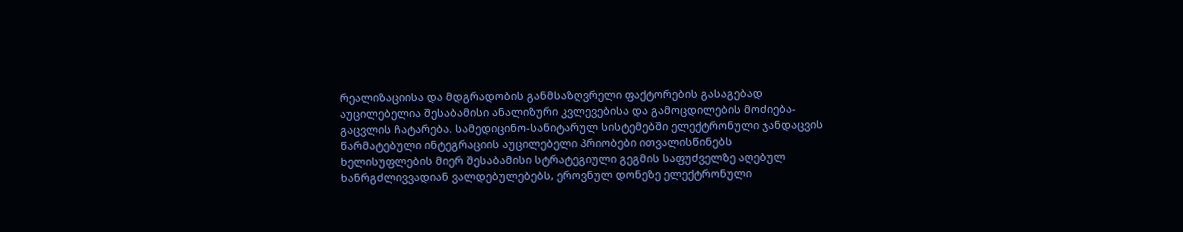რეალიზაციისა და მდგრადობის განმსაზღვრელი ფაქტორების გასაგებად აუცილებელია შესაბამისი ანალიზური კვლევებისა და გამოცდილების მოძიება-გაცვლის ჩატარება. სამედიცინო-სანიტარულ სისტემებში ელექტრონული ჯანდაცვის წარმატებული ინტეგრაციის აუცილებელი პრიობები ითვალისწინებს ხელისუფლების მიერ შესაბამისი სტრატეგიული გეგმის საფუძველზე აღებულ ხანრგძლივვადიან ვალდებულებებს, ეროვნულ დონეზე ელექტრონული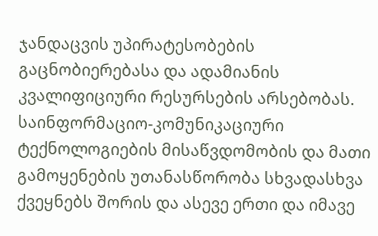ჯანდაცვის უპირატესობების გაცნობიერებასა და ადამიანის კვალიფიციური რესურსების არსებობას. საინფორმაციო-კომუნიკაციური ტექნოლოგიების მისაწვდომობის და მათი გამოყენების უთანასწორობა სხვადასხვა ქვეყნებს შორის და ასევე ერთი და იმავე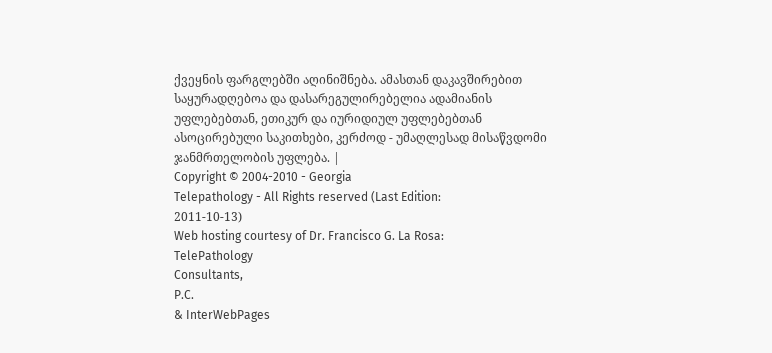ქვეყნის ფარგლებში აღინიშნება. ამასთან დაკავშირებით საყურადღებოა და დასარეგულირებელია ადამიანის უფლებებთან, ეთიკურ და იურიდიულ უფლებებთან ასოცირებული საკითხები, კერძოდ - უმაღლესად მისაწვდომი ჯანმრთელობის უფლება. |
Copyright © 2004-2010 - Georgia
Telepathology - All Rights reserved (Last Edition:
2011-10-13)
Web hosting courtesy of Dr. Francisco G. La Rosa:
TelePathology
Consultants,
P.C.
& InterWebPages